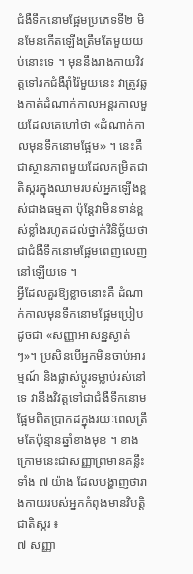ជំងឺទឹកនោមផ្អែមប្រភេទទី២ មិនមែនកើតឡើងត្រឹមតែមួយយប់នោះទេ ។ មុននឹងរាងកាយវិវត្តទៅរកជំងឺរ៉ាំរ៉ៃមួយនេះ វាត្រូវឆ្លងកាត់ដំណាក់កាលអន្តរកាលមួយដែលគេហៅថា «ដំណាក់កាលមុនទឹកនោមផ្អែម» ។ នេះគឺជាស្ថានភាពមួយដែលកម្រិតជាតិស្ករក្នុងឈាមរបស់អ្នកឡើងខ្ពស់ជាងធម្មតា ប៉ុន្តែវាមិនទាន់ខ្ពស់ខ្លាំងរហូតដល់ថ្នាក់វិនិច្ឆ័យថា ជាជំងឺទឹកនោមផ្អែមពេញលេញនៅឡើយទេ ។
អ្វីដែលគួរឱ្យខ្លាចនោះគឺ ដំណាក់កាលមុនទឹកនោមផ្អែមប្រៀបដូចជា «សញ្ញាអាសន្នស្ងាត់ៗ»។ ប្រសិនបើអ្នកមិនចាប់អារម្មណ៍ និងផ្លាស់ប្តូរទម្លាប់រស់នៅទេ វានឹងវិវត្តទៅជាជំងឺទឹកនោមផ្អែមពិតប្រាកដក្នុងរយៈពេលត្រឹមតែប៉ុន្មានឆ្នាំខាងមុខ ។ ខាងក្រោមនេះជាសញ្ញាព្រមានគន្លឹះទាំង ៧ យ៉ាង ដែលបង្ហាញថារាងកាយរបស់អ្នកកំពុងមានវិបត្តិជាតិស្ករ ៖
៧ សញ្ញា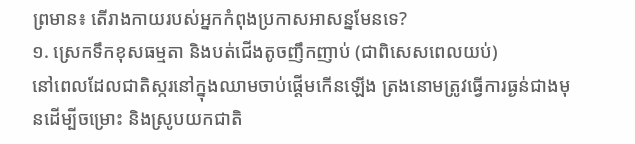ព្រមាន៖ តើរាងកាយរបស់អ្នកកំពុងប្រកាសអាសន្នមែនទេ?
១. ស្រេកទឹកខុសធម្មតា និងបត់ជើងតូចញឹកញាប់ (ជាពិសេសពេលយប់)
នៅពេលដែលជាតិស្ករនៅក្នុងឈាមចាប់ផ្តើមកើនឡើង ត្រងនោមត្រូវធ្វើការធ្ងន់ជាងមុនដើម្បីចម្រោះ និងស្រូបយកជាតិ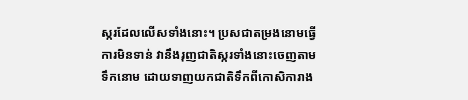ស្ករដែលលើសទាំងនោះ។ ប្រសជាតម្រងនោមធ្វើការមិនទាន់ វានឹងរុញជាតិស្ករទាំងនោះចេញតាមទឹកនោម ដោយទាញយកជាតិទឹកពីកោសិការាង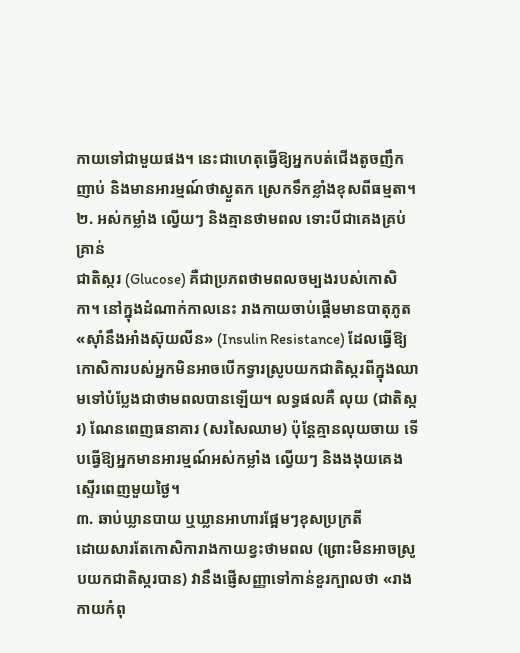កាយទៅជាមួយផង។ នេះជាហេតុធ្វើឱ្យអ្នកបត់ជើងតូចញឹកញាប់ និងមានអារម្មណ៍ថាស្ងួតក ស្រេកទឹកខ្លាំងខុសពីធម្មតា។
២. អស់កម្លាំង ល្វើយៗ និងគ្មានថាមពល ទោះបីជាគេងគ្រប់គ្រាន់
ជាតិស្ករ (Glucose) គឺជាប្រភពថាមពលចម្បងរបស់កោសិកា។ នៅក្នុងដំណាក់កាលនេះ រាងកាយចាប់ផ្តើមមានបាតុភូត «ស៊ាំនឹងអាំងស៊ុយលីន» (Insulin Resistance) ដែលធ្វើឱ្យកោសិការបស់អ្នកមិនអាចបើកទ្វារស្រូបយកជាតិស្ករពីក្នុងឈាមទៅបំប្លែងជាថាមពលបានឡើយ។ លទ្ធផលគឺ លុយ (ជាតិស្ករ) ណែនពេញធនាគារ (សរសៃឈាម) ប៉ុន្តែគ្មានលុយចាយ ទើបធ្វើឱ្យអ្នកមានអារម្មណ៍អស់កម្លាំង ល្វើយៗ និងងងុយគេងស្ទើរពេញមួយថ្ងៃ។
៣. ឆាប់ឃ្លានបាយ ឬឃ្លានអាហារផ្អែមៗខុសប្រក្រតី
ដោយសារតែកោសិការាងកាយខ្វះថាមពល (ព្រោះមិនអាចស្រូបយកជាតិស្ករបាន) វានឹងផ្ញើសញ្ញាទៅកាន់ខួរក្បាលថា «រាងកាយកំពុ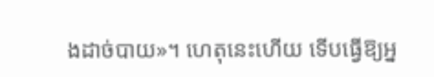ងដាច់បាយ»។ ហេតុនេះហើយ ទើបធ្វើឱ្យអ្ន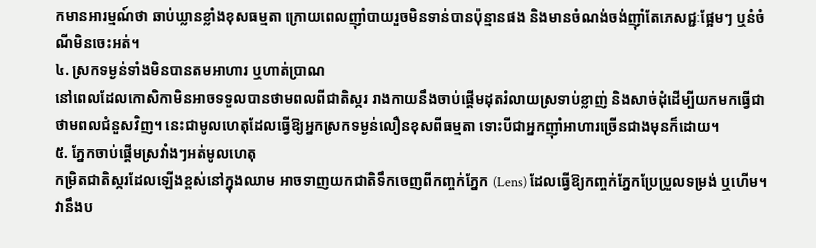កមានអារម្មណ៍ថា ឆាប់ឃ្លានខ្លាំងខុសធម្មតា ក្រោយពេលញ៉ាំបាយរួចមិនទាន់បានប៉ុន្មានផង និងមានចំណង់ចង់ញ៉ាំតែភេសជ្ជៈផ្អែមៗ ឬនំចំណីមិនចេះអត់។
៤. ស្រកទម្ងន់ទាំងមិនបានតមអាហារ ឬហាត់ប្រាណ
នៅពេលដែលកោសិកាមិនអាចទទួលបានថាមពលពីជាតិស្ករ រាងកាយនឹងចាប់ផ្តើមដុតរំលាយស្រទាប់ខ្លាញ់ និងសាច់ដុំដើម្បីយកមកធ្វើជាថាមពលជំនួសវិញ។ នេះជាមូលហេតុដែលធ្វើឱ្យអ្នកស្រកទម្ងន់លឿនខុសពីធម្មតា ទោះបីជាអ្នកញ៉ាំអាហារច្រើនជាងមុនក៏ដោយ។
៥. ភ្នែកចាប់ផ្តើមស្រវាំងៗអត់មូលហេតុ
កម្រិតជាតិស្ករដែលឡើងខ្ពស់នៅក្នុងឈាម អាចទាញយកជាតិទឹកចេញពីកញ្ចក់ភ្នែក (Lens) ដែលធ្វើឱ្យកញ្ចក់ភ្នែកប្រែប្រួលទម្រង់ ឬហើម។ វានឹងប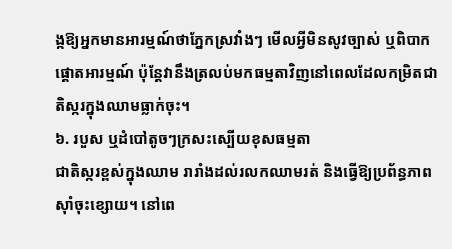ង្កឱ្យអ្នកមានអារម្មណ៍ថាភ្នែកស្រវាំងៗ មើលអ្វីមិនសូវច្បាស់ ឬពិបាកផ្តោតអារម្មណ៍ ប៉ុន្តែវានឹងត្រលប់មកធម្មតាវិញនៅពេលដែលកម្រិតជាតិស្ករក្នុងឈាមធ្លាក់ចុះ។
៦. របួស ឬដំបៅតូចៗក្រសះស្បើយខុសធម្មតា
ជាតិស្ករខ្ពស់ក្នុងឈាម រារាំងដល់រលកឈាមរត់ និងធ្វើឱ្យប្រព័ន្ធភាពស៊ាំចុះខ្សោយ។ នៅពេ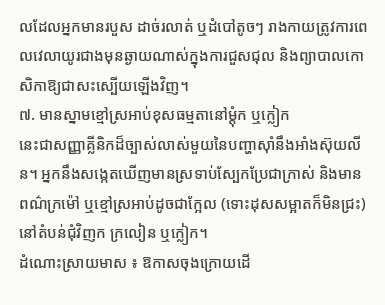លដែលអ្នកមានរបួស ដាច់រលាត់ ឬដំបៅតូចៗ រាងកាយត្រូវការពេលវេលាយូរជាងមុនឆ្ងាយណាស់ក្នុងការជួសជុល និងព្យាបាលកោសិកាឱ្យជាសះស្បើយឡើងវិញ។
៧. មានស្នាមខ្មៅស្រអាប់ខុសធម្មតានៅម្ដុំក ឬក្លៀក
នេះជាសញ្ញាគ្លីនិកដ៏ច្បាស់លាស់មួយនៃបញ្ហាស៊ាំនឹងអាំងស៊ុយលីន។ អ្នកនឹងសង្កេតឃើញមានស្រទាប់ស្បែកប្រែជាក្រាស់ និងមានពណ៌ក្រម៉ៅ ឬខ្មៅស្រអាប់ដូចជាក្អែល (ទោះដុសសម្អាតក៏មិនជ្រះ) នៅតំបន់ជុំវិញក ក្រលៀន ឬក្លៀក។
ដំណោះស្រាយមាស ៖ ឱកាសចុងក្រោយដើ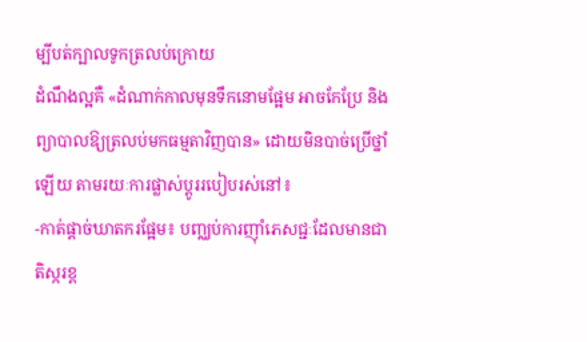ម្បីបត់ក្បាលទូកត្រលប់ក្រោយ
ដំណឹងល្អគឺ «ដំណាក់កាលមុនទឹកនោមផ្អែម អាចកែប្រែ និងព្យាបាលឱ្យត្រលប់មកធម្មតាវិញបាន» ដោយមិនបាច់ប្រើថ្នាំឡើយ តាមរយៈការផ្លាស់ប្តូររបៀបរស់នៅ៖
-កាត់ផ្តាច់ឃាតករផ្អែម៖ បញ្ឈប់ការញ៉ាំភេសជ្ជៈដែលមានជាតិស្ករខ្ព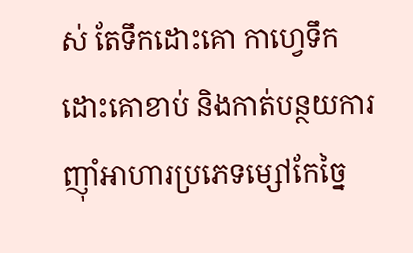ស់ តែទឹកដោះគោ កាហ្វេទឹកដោះគោខាប់ និងកាត់បន្ថយការញ៉ាំអាហារប្រភេទម្សៅកែច្នៃ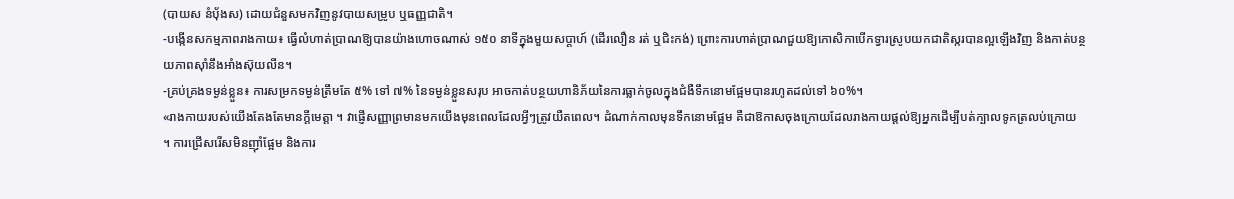(បាយស នំបុ័ងស) ដោយជំនួសមកវិញនូវបាយសម្រូប ឬធញ្ញជាតិ។
-បង្កើនសកម្មភាពរាងកាយ៖ ធ្វើលំហាត់ប្រាណឱ្យបានយ៉ាងហោចណាស់ ១៥០ នាទីក្នុងមួយសប្តាហ៍ (ដើរលឿន រត់ ឬជិះកង់) ព្រោះការហាត់ប្រាណជួយឱ្យកោសិកាបើកទ្វារស្រូបយកជាតិស្ករបានល្អឡើងវិញ និងកាត់បន្ថយភាពស៊ាំនឹងអាំងស៊ុយលីន។
-គ្រប់គ្រងទម្ងន់ខ្លួន៖ ការសម្រកទម្ងន់ត្រឹមតែ ៥% ទៅ ៧% នៃទម្ងន់ខ្លួនសរុប អាចកាត់បន្ថយហានិភ័យនៃការធ្លាក់ចូលក្នុងជំងឺទឹកនោមផ្អែមបានរហូតដល់ទៅ ៦០%។
«រាងកាយរបស់យើងតែងតែមានក្តីមេត្តា ។ វាផ្ញើសញ្ញាព្រមានមកយើងមុនពេលដែលអ្វីៗត្រូវយឺតពេល។ ដំណាក់កាលមុនទឹកនោមផ្អែម គឺជាឱកាសចុងក្រោយដែលរាងកាយផ្តល់ឱ្យអ្នកដើម្បីបត់ក្បាលទូកត្រលប់ក្រោយ ។ ការជ្រើសរើសមិនញ៉ាំផ្អែម និងការ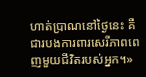ហាត់ប្រាណនៅថ្ងៃនេះ គឺជារបងការពារសេរីភាពពេញមួយជីវិតរបស់អ្នក។»